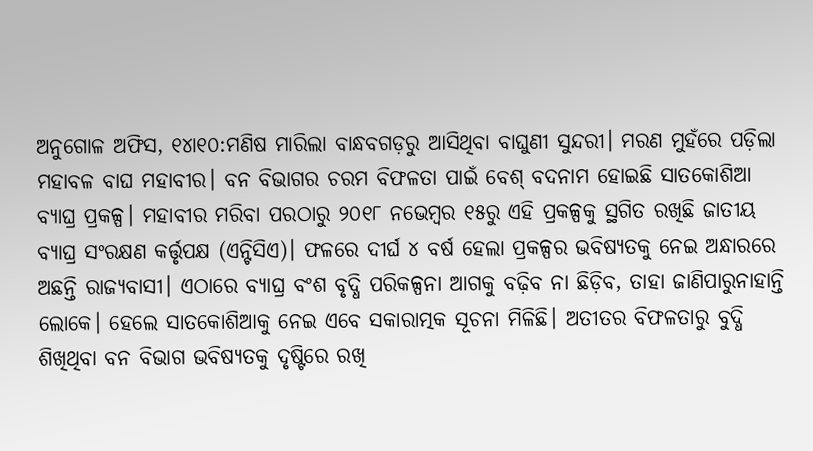ଅନୁଗୋଳ ଅଫିସ, ୧୪ା୧୦:ମଣିଷ ମାରିଲା ବାନ୍ଧବଗଡ଼ରୁ ଆସିଥିବା ବାଘୁଣୀ ସୁନ୍ଦରୀ। ମରଣ ମୁହଁରେ ପଡ଼ିଲା ମହାବଳ ବାଘ ମହାବୀର। ବନ ବିଭାଗର ଚରମ ବିଫଳତା ପାଇଁ ବେଶ୍ ବଦନାମ ହୋଇଛି ସାତକୋଶିଆ ବ୍ୟାଘ୍ର ପ୍ରକଳ୍ପ। ମହାବୀର ମରିବା ପରଠାରୁ ୨୦୧୮ ନଭେମ୍ବର ୧୫ରୁ ଏହି ପ୍ରକଳ୍ପକୁ ସ୍ଥଗିତ ରଖିଛି ଜାତୀୟ ବ୍ୟାଘ୍ର ସଂରକ୍ଷଣ କର୍ତ୍ତୃପକ୍ଷ (ଏନ୍ଟିସିଏ)। ଫଳରେ ଦୀର୍ଘ ୪ ବର୍ଷ ହେଲା ପ୍ରକଳ୍ପର ଭବିଷ୍ୟତକୁ ନେଇ ଅନ୍ଧାରରେ ଅଛନ୍ତି ରାଜ୍ୟବାସୀ। ଏଠାରେ ବ୍ୟାଘ୍ର ବଂଶ ବୃଦ୍ଧି ପରିକଳ୍ପନା ଆଗକୁ ବଢ଼ିବ ନା ଛିଡ଼ିବ, ତାହା ଜାଣିପାରୁନାହାନ୍ତି ଲୋକେ। ହେଲେ ସାତକୋଶିଆକୁ ନେଇ ଏବେ ସକାରାତ୍ମକ ସୂଚନା ମିଳିଛି। ଅତୀତର ବିଫଳତାରୁ ବୁଦ୍ଧି ଶିଖିଥିବା ବନ ବିଭାଗ ଭବିଷ୍ୟତକୁ ଦୃଷ୍ଟିରେ ରଖି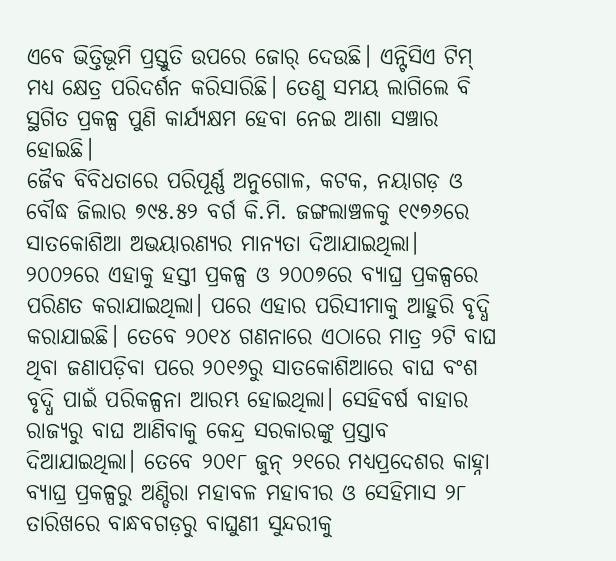ଏବେ ଭିତ୍ତିଭୂମି ପ୍ରସ୍ତୁତି ଉପରେ ଜୋର୍ ଦେଉଛି। ଏନ୍ଟିସିଏ ଟିମ୍ ମଧ୍ୟ କ୍ଷେତ୍ର ପରିଦର୍ଶନ କରିସାରିଛି। ତେଣୁ ସମୟ ଲାଗିଲେ ବି ସ୍ଥଗିତ ପ୍ରକଳ୍ପ ପୁଣି କାର୍ଯ୍ୟକ୍ଷମ ହେବା ନେଇ ଆଶା ସଞ୍ଚାର ହୋଇଛି।
ଜୈବ ବିବିଧତାରେ ପରିପୂର୍ଣ୍ଣ ଅନୁଗୋଳ, କଟକ, ନୟାଗଡ଼ ଓ ବୌଦ୍ଧ ଜିଲାର ୭୯୫.୫୨ ବର୍ଗ କି.ମି. ଜଙ୍ଗଲାଞ୍ଚଳକୁ ୧୯୭୬ରେ ସାତକୋଶିଆ ଅଭୟାରଣ୍ୟର ମାନ୍ୟତା ଦିଆଯାଇଥିଲା। ୨୦୦୨ରେ ଏହାକୁ ହସ୍ତୀ ପ୍ରକଳ୍ପ ଓ ୨୦୦୭ରେ ବ୍ୟାଘ୍ର ପ୍ରକଳ୍ପରେ ପରିଣତ କରାଯାଇଥିଲା। ପରେ ଏହାର ପରିସୀମାକୁ ଆହୁରି ବୃଦ୍ଧି କରାଯାଇଛି। ତେବେ ୨୦୧୪ ଗଣନାରେ ଏଠାରେ ମାତ୍ର ୨ଟି ବାଘ ଥିବା ଜଣାପଡ଼ିବା ପରେ ୨୦୧୬ରୁ ସାତକୋଶିଆରେ ବାଘ ବଂଶ ବୃଦ୍ଧି ପାଇଁ ପରିକଳ୍ପନା ଆରମ୍ଭ ହୋଇଥିଲା। ସେହିବର୍ଷ ବାହାର ରାଜ୍ୟରୁ ବାଘ ଆଣିବାକୁ କେନ୍ଦ୍ର ସରକାରଙ୍କୁ ପ୍ରସ୍ତାବ ଦିଆଯାଇଥିଲା। ତେବେ ୨୦୧୮ ଜୁନ୍ ୨୧ରେ ମଧ୍ୟପ୍ରଦେଶର କାହ୍ନା ବ୍ୟାଘ୍ର ପ୍ରକଳ୍ପରୁ ଅଣ୍ଡିରା ମହାବଳ ମହାବୀର ଓ ସେହିମାସ ୨୮ ତାରିଖରେ ବାନ୍ଧବଗଡ଼ରୁ ବାଘୁଣୀ ସୁନ୍ଦରୀକୁ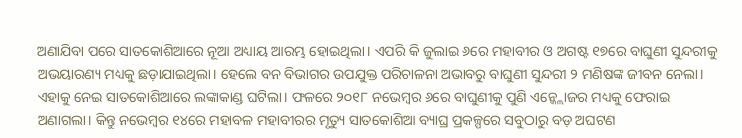ଅଣାଯିବା ପରେ ସାତକୋଶିଆରେ ନୂଆ ଅଧ୍ୟାୟ ଆରମ୍ଭ ହୋଇଥିଲା। ଏପରି କି ଜୁଲାଇ ୬ରେ ମହାବୀର ଓ ଅଗଷ୍ଟ ୧୭ରେ ବାଘୁଣୀ ସୁନ୍ଦରୀକୁ ଅଭୟାରଣ୍ୟ ମଧ୍ୟକୁ ଛଡ଼ାଯାଇଥିଲା। ହେଲେ ବନ ବିଭାଗର ଉପଯୁକ୍ତ ପରିଚାଳନା ଅଭାବରୁ ବାଘୁଣୀ ସୁନ୍ଦରୀ ୨ ମଣିଷଙ୍କ ଜୀବନ ନେଲା। ଏହାକୁ ନେଇ ସାତକୋଶିଆରେ ଲଙ୍କାକାଣ୍ଡ ଘଟିଲା। ଫଳରେ ୨୦୧୮ ନଭେମ୍ବର ୬ରେ ବାଘୁଣୀକୁ ପୁଣି ଏନ୍କ୍ଲୋଜର ମଧ୍ୟକୁ ଫେରାଇ ଅଣାଗଲା। କିନ୍ତୁ ନଭେମ୍ବର ୧୪ରେ ମହାବଳ ମହାବୀରର ମୃତ୍ୟୁ ସାତକୋଶିଆ ବ୍ୟାଘ୍ର ପ୍ରକଳ୍ପରେ ସବୁଠାରୁ ବଡ଼ ଅଘଟଣ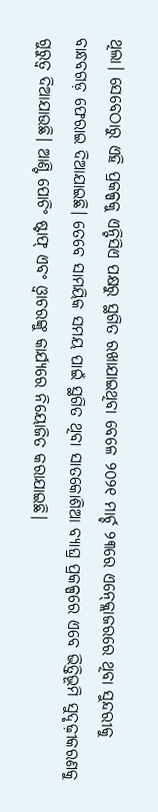ଥିଲା। ସେବେଠାରୁ ଏହି ପ୍ରକଳ୍ପକୁ ଏନ୍ଟିସିଏ ପକ୍ଷରୁ ସ୍ଥଗିତ ରଖାଯାଇଥିବା ବେଳେ ୨୦୨୧ ମାର୍ଚ୍ଚ ୨୩ରେ ଏନ୍କ୍ଲୋଜରରେ ଥିବା ସୁନ୍ଦରୀକୁ ବାନ୍ଧବଗଡ଼ ଫେରାଇ ଦିଆଯାଇଛି। ତେବେ ସାମୟିକ ସମୟ ପାଇଁ ସ୍ଥଗିତ ଥିବା ସାତକୋଶିଆ ବ୍ୟାଘ୍ର ପ୍ରକଳ୍ପରେ ଏବେ ଭିତ୍ତିଭୂମି ସୁଦୃଢ଼ୀକରଣକୁ ଗୁରୁତ୍ୱ ଦିଆଯାଉଛି। ଆଣ୍ଟି ପୋଚିଂ ଷ୍ଟାଫ୍ ଏବଂ ଓ୍ବାଚରଙ୍କୁ କାର୍ଯ୍ୟରେ ନିୟୋଜିତ କରାଯାଇଛି।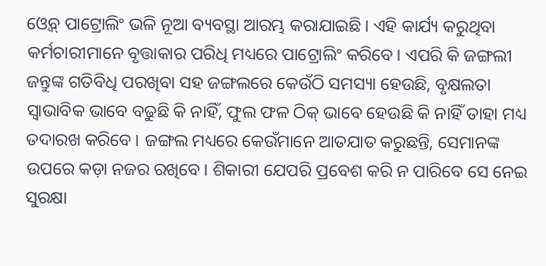ଓ୍ବେବ୍ ପାଟ୍ରୋଲିଂ ଭଳି ନୂଆ ବ୍ୟବସ୍ଥା ଆରମ୍ଭ କରାଯାଇଛି। ଏହି କାର୍ଯ୍ୟ କରୁଥିବା କର୍ମଚାରୀମାନେ ବୃତ୍ତାକାର ପରିଧି ମଧ୍ୟରେ ପାଟ୍ରୋଲିଂ କରିବେ। ଏପରି କି ଜଙ୍ଗଲୀ ଜନ୍ତୁଙ୍କ ଗତିବିଧି ପରଖିବା ସହ ଜଙ୍ଗଲରେ କେଉଁଠି ସମସ୍ୟା ହେଉଛି, ବୃକ୍ଷଲତା ସ୍ବାଭାବିକ ଭାବେ ବଢୁଛି କି ନାହିଁ, ଫୁଲ ଫଳ ଠିକ୍ ଭାବେ ହେଉଛି କି ନାହିଁ ତାହା ମଧ୍ୟ ତଦାରଖ କରିବେ। ଜଙ୍ଗଲ ମଧ୍ୟରେ କେଉଁମାନେ ଆତଯାତ କରୁଛନ୍ତି, ସେମାନଙ୍କ ଉପରେ କଡ଼ା ନଜର ରଖିବେ। ଶିକାରୀ ଯେପରି ପ୍ରବେଶ କରି ନ ପାରିବେ ସେ ନେଇ ସୁରକ୍ଷା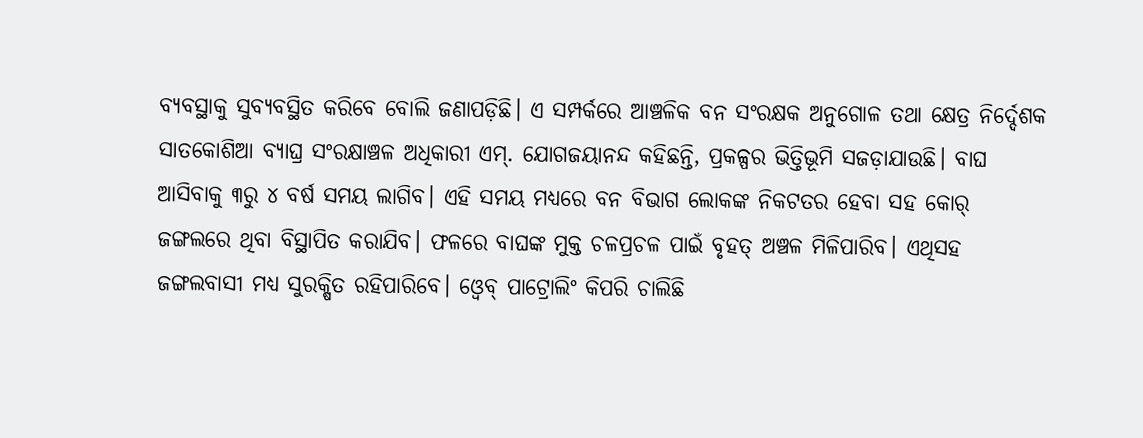ବ୍ୟବସ୍ଥାକୁ ସୁବ୍ୟବସ୍ଥିତ କରିବେ ବୋଲି ଜଣାପଡ଼ିଛି। ଏ ସମ୍ପର୍କରେ ଆଞ୍ଚଳିକ ବନ ସଂରକ୍ଷକ ଅନୁଗୋଳ ତଥା କ୍ଷେତ୍ର ନିର୍ଦ୍ଦେଶକ ସାତକୋଶିଆ ବ୍ୟାଘ୍ର ସଂରକ୍ଷାଞ୍ଚଳ ଅଧିକାରୀ ଏମ୍. ଯୋଗଜୟାନନ୍ଦ କହିଛନ୍ତି, ପ୍ରକଳ୍ପର ଭିତ୍ତିଭୂମି ସଜଡ଼ାଯାଉଛି। ବାଘ ଆସିବାକୁ ୩ରୁ ୪ ବର୍ଷ ସମୟ ଲାଗିବ। ଏହି ସମୟ ମଧ୍ୟରେ ବନ ବିଭାଗ ଲୋକଙ୍କ ନିକଟତର ହେବା ସହ କୋର୍ ଜଙ୍ଗଲରେ ଥିବା ବିସ୍ଥାପିତ କରାଯିବ। ଫଳରେ ବାଘଙ୍କ ମୁକ୍ତ ଚଳପ୍ରଚଳ ପାଇଁ ବୃହତ୍ ଅଞ୍ଚଳ ମିଳିପାରିବ। ଏଥିସହ ଜଙ୍ଗଲବାସୀ ମଧ୍ୟ ସୁରକ୍ଷିତ ରହିପାରିବେ। ଓ୍ବେବ୍ ପାଟ୍ରୋଲିଂ କିପରି ଚାଲିଛି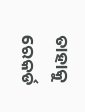ତାହାକୁ ରେକର୍ଡ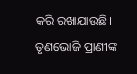କରି ରଖାଯାଉଛି। ତୃଣଭୋଜି ପ୍ରାଣୀଙ୍କ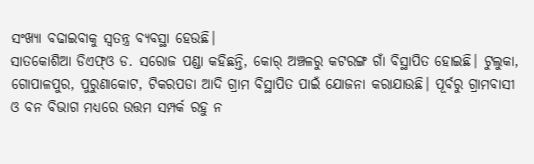ସଂଖ୍ୟା ବଢାଇବାକୁ ସ୍ବତନ୍ତ୍ର ବ୍ୟବସ୍ଥା ହେଉଛି।
ସାତକୋଶିଆ ଡିଏଫ୍ଓ ଡ. ସରୋଜ ପଣ୍ଡା କହିଛନ୍ତି, କୋର୍ ଅଞ୍ଚଳରୁ କଟରଙ୍ଗ ଗାଁ ବିସ୍ଥାପିତ ହୋଇଛି। ଟୁଲୁକା, ଗୋପାଳପୁର, ପୁରୁଣାକୋଟ, ଟିକରପଡା ଆଦି ଗ୍ରାମ ବିସ୍ଥାପିତ ପାଇଁ ଯୋଜନା କରାଯାଉଛି। ପୂର୍ବରୁ ଗ୍ରାମବାସୀ ଓ ବନ ବିଭାଗ ମଧ୍ୟରେ ଉତ୍ତମ ସମ୍ପର୍କ ରହୁ ନ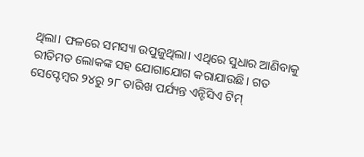ଥିଲା। ଫଳରେ ସମସ୍ୟା ଉପୁଜୁଥିଲା। ଏଥିରେ ସୁଧାର ଆଣିବାକୁ ରୀତିମତ ଲୋକଙ୍କ ସହ ଯୋଗାଯୋଗ କରାଯାଉଛି। ଗତ ସେପ୍ଟେମ୍ବର ୨୪ରୁ ୨୮ ତାରିଖ ପର୍ଯ୍ୟନ୍ତ ଏନ୍ଟିସିଏ ଟିମ୍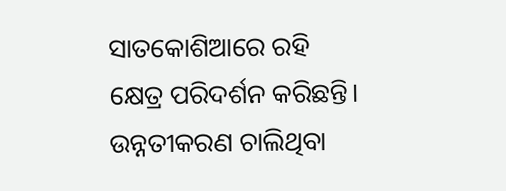ସାତକୋଶିଆରେ ରହି କ୍ଷେତ୍ର ପରିଦର୍ଶନ କରିଛନ୍ତି। ଉନ୍ନତୀକରଣ ଚାଲିଥିବା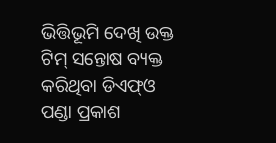ଭିତ୍ତିଭୂମି ଦେଖି ଉକ୍ତ ଟିମ୍ ସନ୍ତୋଷ ବ୍ୟକ୍ତ କରିଥିବା ଡିଏଫ୍ଓ ପଣ୍ଡା ପ୍ରକାଶ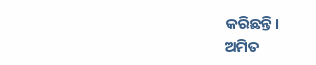କରିଛନ୍ତି।
ଅମିତ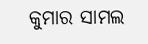କୁମାର ସାମଲ